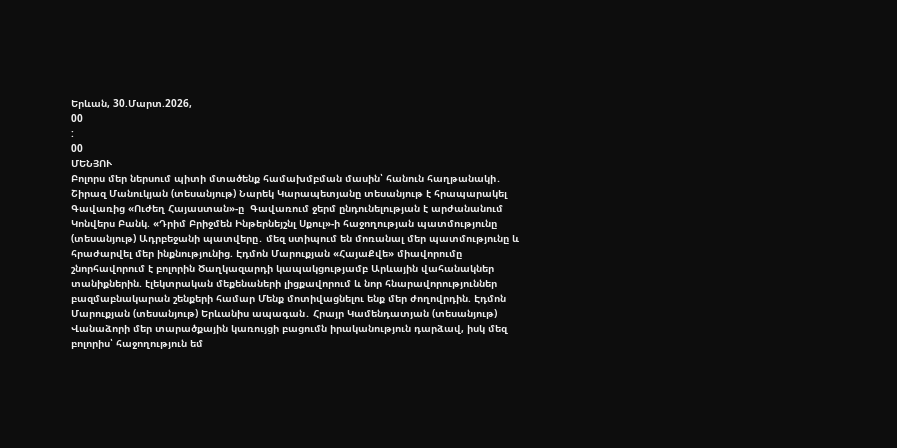Երևան, 30.Մարտ.2026,
00
:
00
ՄԵՆՅՈՒ
Բոլորս մեր ներսում պիտի մտածենք համախմբման մասին՝ հանուն հաղթանակի․ Շիրազ Մանուկյան (տեսանյութ) Նարեկ Կարապետյանը տեսանյութ է հրապարակել Գավառից «Ուժեղ Հայաստան»-ը  Գավառում ջերմ ընդունելության է արժանանում Կոնվերս Բանկ. «Դրիմ Բրիջմեն Ինթերնեյշնլ Սքուլ»-ի հաջողության պատմությունը (տեսանյութ) Ադրբեջանի պատվերը․ մեզ ստիպում են մոռանալ մեր պատմությունը և հրաժարվել մեր ինքնությունից. Էդմոն Մարուքյան «ՀայաՔվե» միավորումը շնորհավորում է բոլորին Ծաղկազարդի կապակցությամբ Արևային վահանակներ տանիքներին. էլեկտրական մեքենաների լիցքավորում և նոր հնարավորություններ բազմաբնակարան շենքերի համար Մենք մոտիվացնելու ենք մեր ժողովրդին. Էդմոն Մարուքյան (տեսանյութ) Երևանիս ապագան․ Հրայր Կամենդատյան (տեսանյութ) Վանաձորի մեր տարածքային կառույցի բացումն իրականություն դարձավ, իսկ մեզ բոլորիս՝ հաջողություն եմ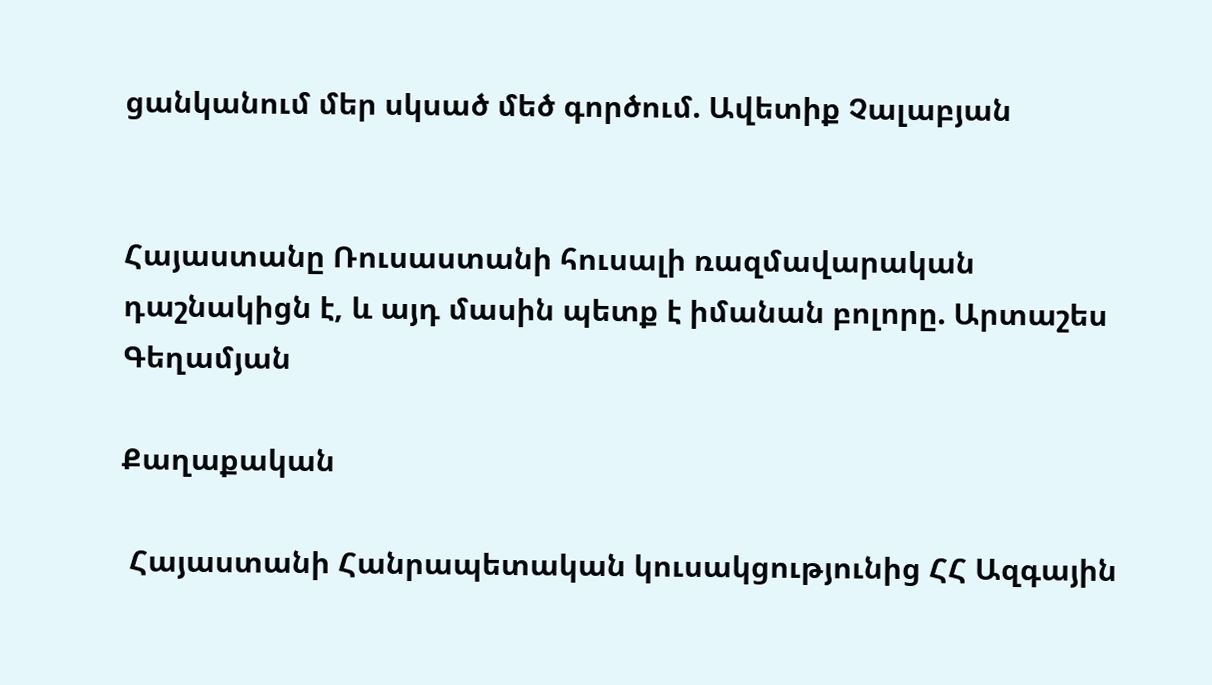ցանկանում մեր սկսած մեծ գործում. Ավետիք Չալաբյան


Հայաստանը Ռուսաստանի հուսալի ռազմավարական դաշնակիցն է, և այդ մասին պետք է իմանան բոլորը. Արտաշես Գեղամյան

Քաղաքական

 Հայաստանի Հանրապետական կուսակցությունից ՀՀ Ազգային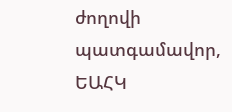ժողովի պատգամավոր, ԵԱՀԿ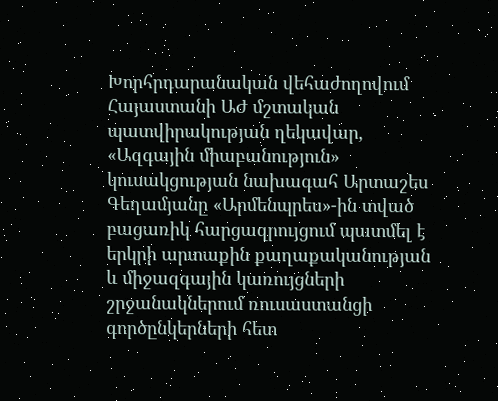Խորհրդարանական վեհաժողովում Հայաստանի ԱԺ մշտական պատվիրակության ղեկավար, «Ազգային միաբանություն» կուսակցության նախագահ Արտաշես Գեղամյանը «Արմենպրես»-ին տված բացառիկ հարցազրույցում պատմել է երկրի արտաքին քաղաքականության և միջազգային կառույցների շրջանակներում ռուսաստանցի գործընկերների հետ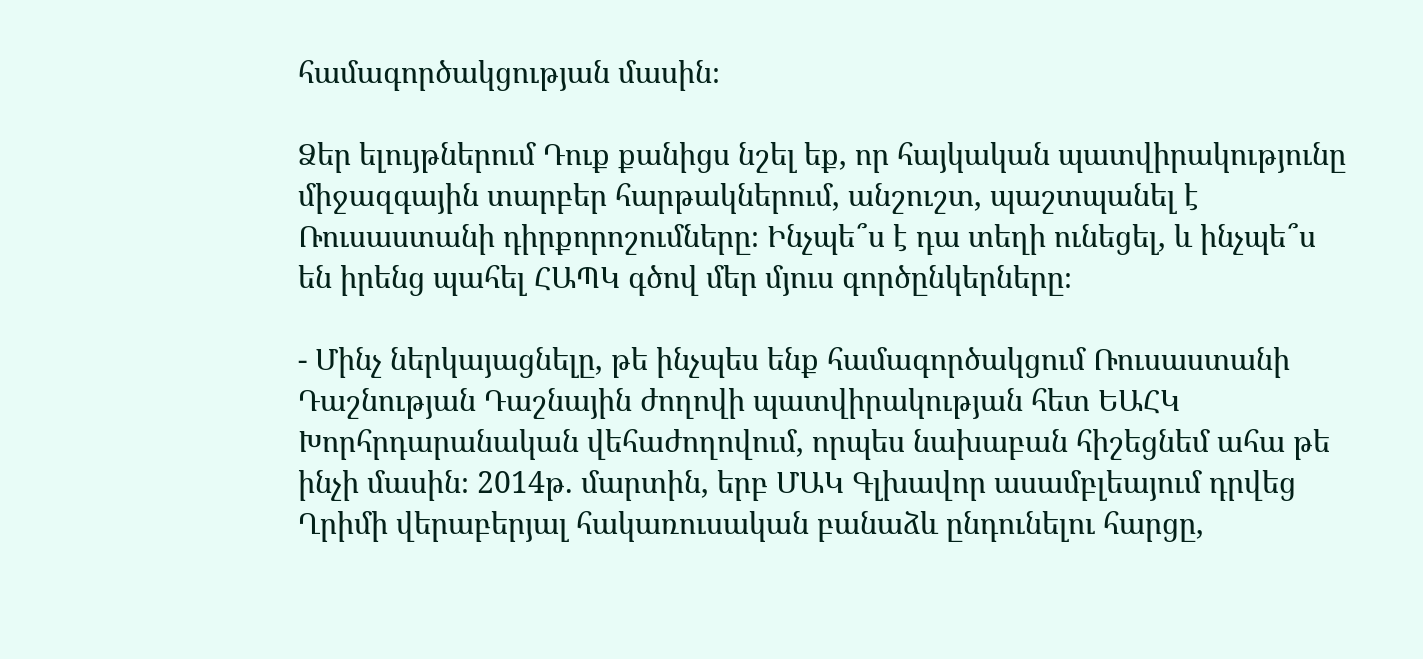համագործակցության մասին։

Ձեր ելույթներում Դուք քանիցս նշել եք, որ հայկական պատվիրակությունը միջազգային տարբեր հարթակներում, անշուշտ, պաշտպանել է Ռուսաստանի դիրքորոշումները։ Ինչպե՞ս է դա տեղի ունեցել, և ինչպե՞ս են իրենց պահել ՀԱՊԿ գծով մեր մյուս գործընկերները։

- Մինչ ներկայացնելը, թե ինչպես ենք համագործակցում Ռուսաստանի Դաշնության Դաշնային ժողովի պատվիրակության հետ ԵԱՀԿ Խորհրդարանական վեհաժողովում, որպես նախաբան հիշեցնեմ ահա թե ինչի մասին։ 2014թ. մարտին, երբ ՄԱԿ Գլխավոր ասամբլեայում դրվեց Ղրիմի վերաբերյալ հակառուսական բանաձև ընդունելու հարցը,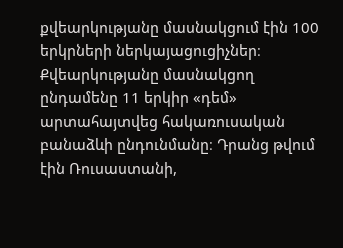քվեարկությանը մասնակցում էին 100 երկրների ներկայացուցիչներ։ Քվեարկությանը մասնակցող ընդամենը 11 երկիր «դեմ» արտահայտվեց հակառուսական բանաձևի ընդունմանը։ Դրանց թվում էին Ռուսաստանի,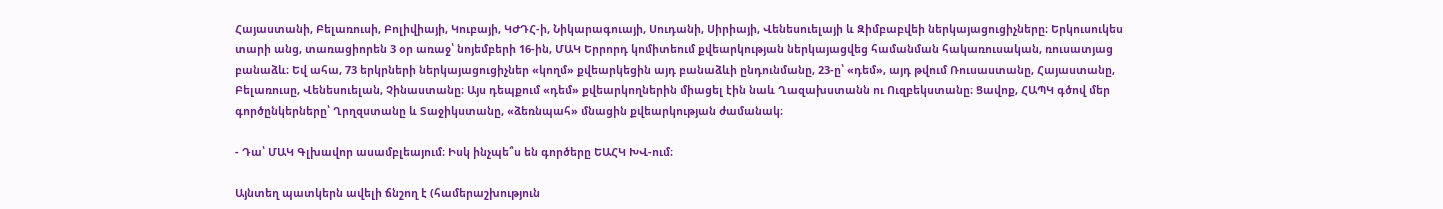Հայաստանի, Բելառուսի, Բոլիվիայի, Կուբայի, ԿԺԴՀ-ի, Նիկարագուայի, Սուդանի, Սիրիայի, Վենեսուելայի և Զիմբաբվեի ներկայացուցիչները։ Երկուսուկես տարի անց, տառացիորեն 3 օր առաջ՝ նոյեմբերի 16-ին, ՄԱԿ Երրորդ կոմիտեում քվեարկության ներկայացվեց համանման հակառուսական, ռուսատյաց բանաձև։ Եվ ահա, 73 երկրների ներկայացուցիչներ «կողմ» քվեարկեցին այդ բանաձևի ընդունմանը, 23-ը՝ «դեմ», այդ թվում Ռուսաստանը, Հայաստանը, Բելառուսը, Վենեսուելան, Չինաստանը։ Այս դեպքում «դեմ» քվեարկողներին միացել էին նաև Ղազախստանն ու Ուզբեկստանը։ Ցավոք, ՀԱՊԿ գծով մեր գործընկերները՝ Ղրղզստանը և Տաջիկստանը, «ձեռնպահ» մնացին քվեարկության ժամանակ։

- Դա՝ ՄԱԿ Գլխավոր ասամբլեայում։ Իսկ ինչպե՞ս են գործերը ԵԱՀԿ ԽՎ-ում։

Այնտեղ պատկերն ավելի ճնշող է (համերաշխություն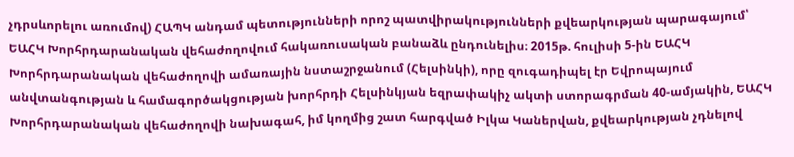չդրսևորելու առումով) ՀԱՊԿ անդամ պետությունների որոշ պատվիրակությունների քվեարկության պարագայում՝ ԵԱՀԿ Խորհրդարանական վեհաժողովում հակառուսական բանաձև ընդունելիս։ 2015թ. հուլիսի 5-ին ԵԱՀԿ Խորհրդարանական վեհաժողովի ամառային նստաշրջանում (Հելսինկի), որը զուգադիպել էր Եվրոպայում անվտանգության և համագործակցության խորհրդի Հելսինկյան եզրափակիչ ակտի ստորագրման 40-ամյակին, ԵԱՀԿ Խորհրդարանական վեհաժողովի նախագահ, իմ կողմից շատ հարգված Իլկա Կաներվան, քվեարկության չդնելով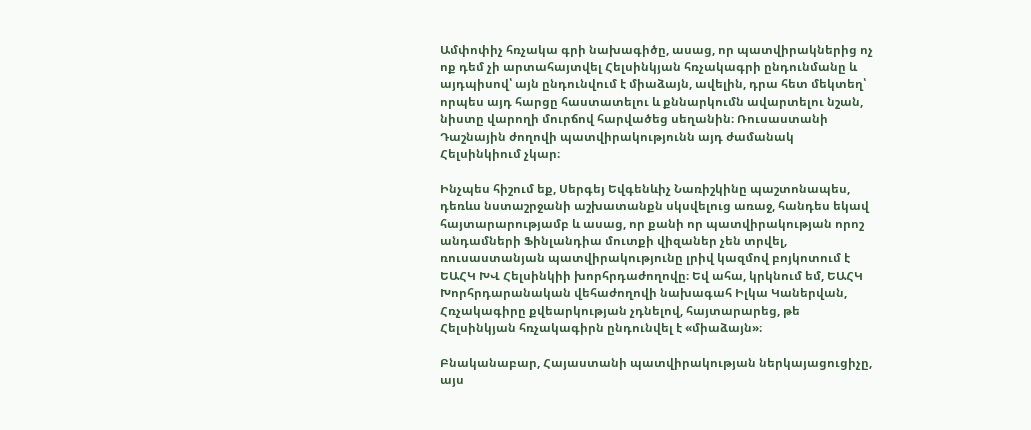Ամփոփիչ հռչակա գրի նախագիծը, ասաց, որ պատվիրակներից ոչ ոք դեմ չի արտահայտվել Հելսինկյան հռչակագրի ընդունմանը և այդպիսով՝ այն ընդունվում է միաձայն, ավելին, դրա հետ մեկտեղ՝ որպես այդ հարցը հաստատելու և քննարկումն ավարտելու նշան, նիստը վարողի մուրճով հարվածեց սեղանին։ Ռուսաստանի Դաշնային ժողովի պատվիրակությունն այդ ժամանակ Հելսինկիում չկար։

Ինչպես հիշում եք, Սերգեյ Եվգենևիչ Նառիշկինը պաշտոնապես, դեռևս նստաշրջանի աշխատանքն սկսվելուց առաջ, հանդես եկավ հայտարարությամբ և ասաց, որ քանի որ պատվիրակության որոշ անդամների Ֆինլանդիա մուտքի վիզաներ չեն տրվել, ռուսաստանյան պատվիրակությունը լրիվ կազմով բոյկոտում է ԵԱՀԿ ԽՎ Հելսինկիի խորհրդաժողովը։ Եվ ահա, կրկնում եմ, ԵԱՀԿ Խորհրդարանական վեհաժողովի նախագահ Իլկա Կաներվան, Հռչակագիրը քվեարկության չդնելով, հայտարարեց, թե Հելսինկյան հռչակագիրն ընդունվել է «միաձայն»։

Բնականաբար, Հայաստանի պատվիրակության ներկայացուցիչը, այս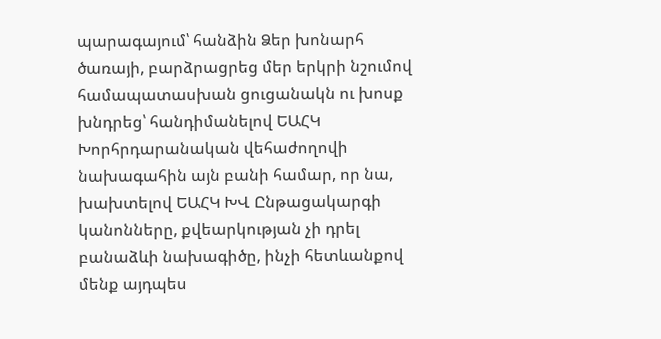պարագայում՝ հանձին Ձեր խոնարհ ծառայի, բարձրացրեց մեր երկրի նշումով համապատասխան ցուցանակն ու խոսք խնդրեց՝ հանդիմանելով ԵԱՀԿ Խորհրդարանական վեհաժողովի նախագահին այն բանի համար, որ նա, խախտելով ԵԱՀԿ ԽՎ Ընթացակարգի կանոնները, քվեարկության չի դրել բանաձևի նախագիծը, ինչի հետևանքով մենք այդպես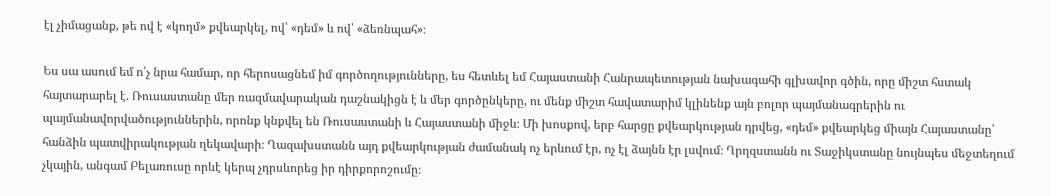էլ չիմացանք, թե ով է «կողմ» քվեարկել, ով՝ «դեմ» և ով՝ «ձեռնպահ»։

Ես սա ասում եմ ո՛չ նրա համար, որ հերոսացնեմ իմ գործողությունները, ես հետևել եմ Հայաստանի Հանրապետության նախագահի գլխավոր գծին, որը միշտ հստակ հայտարարել է. Ռուսաստանը մեր ռազմավարական դաշնակիցն է և մեր գործընկերը, ու մենք միշտ հավատարիմ կլինենք այն բոլոր պայմանագրերին ու պայմանավորվածություններին, որոնք կնքվել են Ռուսաստանի և Հայաստանի միջև։ Մի խոսքով, երբ հարցը քվեարկության դրվեց, «դեմ» քվեարկեց միայն Հայաստանը՝ հանձին պատվիրակության ղեկավարի։ Ղազախստանն այդ քվեարկության ժամանակ ոչ երևում էր, ոչ էլ ձայնն էր լսվում։ Ղրղզստանն ու Տաջիկստանը նույնպես մեջտեղում չկային, անգամ Բելառուսը որևէ կերպ չդրսևորեց իր դիրքորոշումը։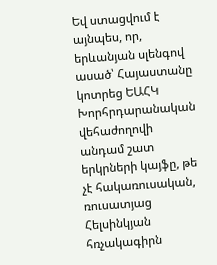Եվ ստացվում է այնպես, որ, երևանյան սլենգով ասած՝ Հայաստանը կոտրեց ԵԱՀԿ Խորհրդարանական վեհաժողովի անդամ շատ երկրների կայֆը, թե չէ հակառուսական, ռուսատյաց Հելսինկյան հռչակագիրն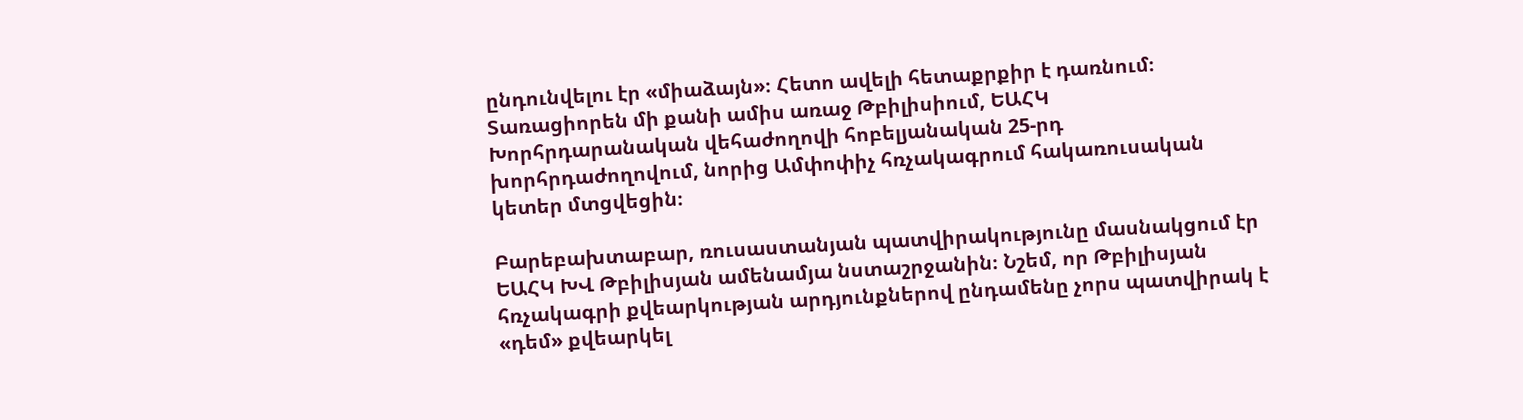ընդունվելու էր «միաձայն»։ Հետո ավելի հետաքրքիր է դառնում։ Տառացիորեն մի քանի ամիս առաջ Թբիլիսիում, ԵԱՀԿ Խորհրդարանական վեհաժողովի հոբելյանական 25-րդ խորհրդաժողովում, նորից Ամփոփիչ հռչակագրում հակառուսական կետեր մտցվեցին։

Բարեբախտաբար, ռուսաստանյան պատվիրակությունը մասնակցում էր ԵԱՀԿ ԽՎ Թբիլիսյան ամենամյա նստաշրջանին։ Նշեմ, որ Թբիլիսյան հռչակագրի քվեարկության արդյունքներով ընդամենը չորս պատվիրակ է «դեմ» քվեարկել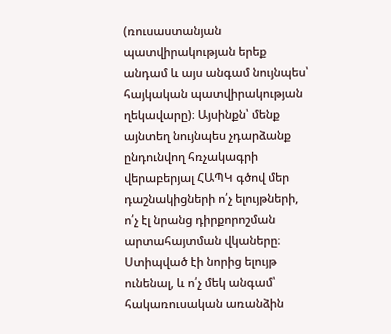(ռուսաստանյան պատվիրակության երեք անդամ և այս անգամ նույնպես՝ հայկական պատվիրակության ղեկավարը)։ Այսինքն՝ մենք այնտեղ նույնպես չդարձանք ընդունվող հռչակագրի վերաբերյալ ՀԱՊԿ գծով մեր դաշնակիցների ո՛չ ելույթների, ո՛չ էլ նրանց դիրքորոշման արտահայտման վկաները։ Ստիպված էի նորից ելույթ ունենալ, և ո՛չ մեկ անգամ՝ հակառուսական առանձին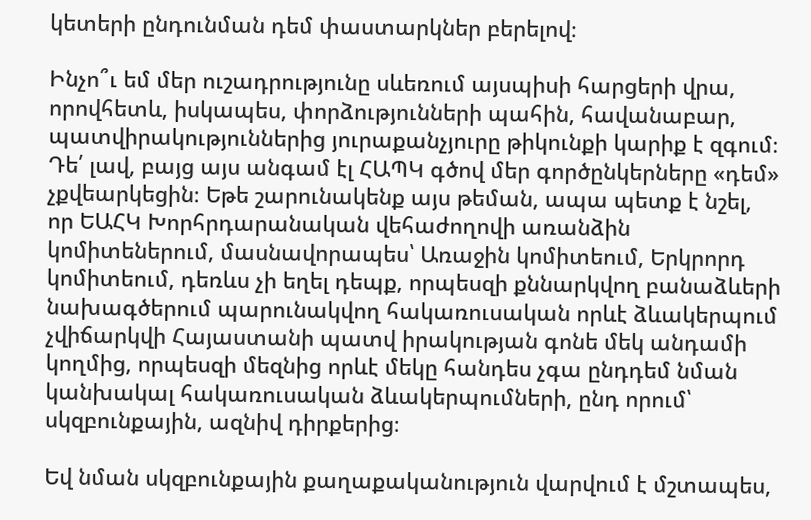կետերի ընդունման դեմ փաստարկներ բերելով։

Ինչո՞ւ եմ մեր ուշադրությունը սևեռում այսպիսի հարցերի վրա, որովհետև, իսկապես, փորձությունների պահին, հավանաբար, պատվիրակություններից յուրաքանչյուրը թիկունքի կարիք է զգում։ Դե՛ լավ, բայց այս անգամ էլ ՀԱՊԿ գծով մեր գործընկերները «դեմ» չքվեարկեցին։ Եթե շարունակենք այս թեման, ապա պետք է նշել, որ ԵԱՀԿ Խորհրդարանական վեհաժողովի առանձին կոմիտեներում, մասնավորապես՝ Առաջին կոմիտեում, Երկրորդ կոմիտեում, դեռևս չի եղել դեպք, որպեսզի քննարկվող բանաձևերի նախագծերում պարունակվող հակառուսական որևէ ձևակերպում չվիճարկվի Հայաստանի պատվ իրակության գոնե մեկ անդամի կողմից, որպեսզի մեզնից որևէ մեկը հանդես չգա ընդդեմ նման կանխակալ հակառուսական ձևակերպումների, ընդ որում՝ սկզբունքային, ազնիվ դիրքերից։

Եվ նման սկզբունքային քաղաքականություն վարվում է մշտապես,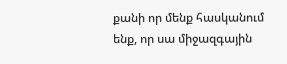քանի որ մենք հասկանում ենք, որ սա միջազգային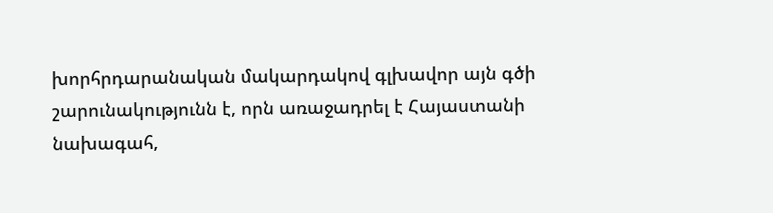խորհրդարանական մակարդակով գլխավոր այն գծի շարունակությունն է, որն առաջադրել է Հայաստանի նախագահ,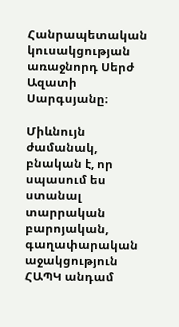Հանրապետական կուսակցության առաջնորդ Սերժ Ազատի Սարգսյանը։

Միևնույն ժամանակ, բնական է, որ սպասում ես ստանալ տարրական բարոյական, գաղափարական աջակցություն ՀԱՊԿ անդամ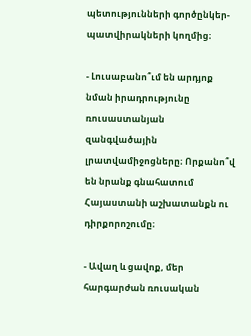պետությունների գործընկեր-պատվիրակների կողմից։

- Լուսաբանո՞ւմ են արդյոք նման իրադրությունը ռուսաստանյան զանգվածային լրատվամիջոցները։ Որքանո՞վ են նրանք գնահատում Հայաստանի աշխատանքն ու դիրքորոշումը։

- Ավաղ և ցավոք, մեր հարգարժան ռուսական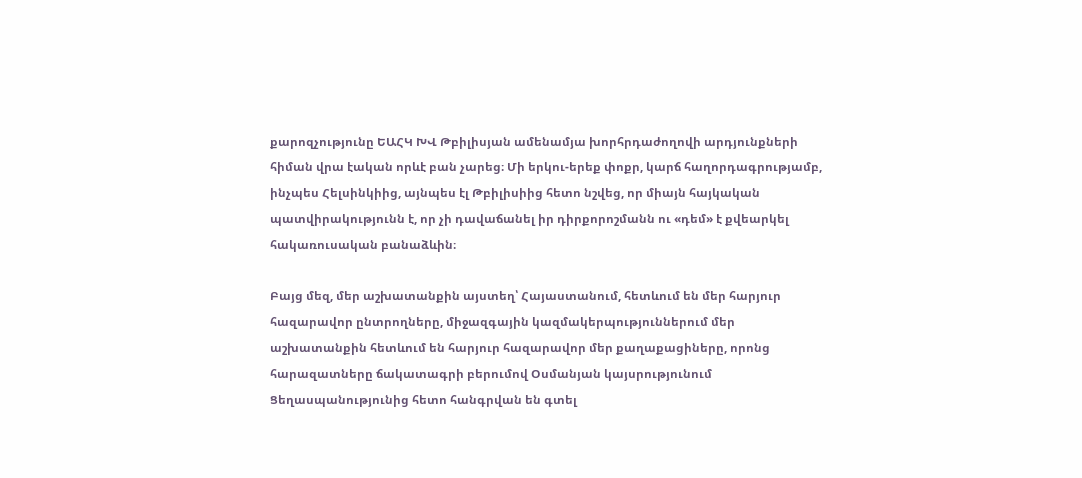քարոզչությունը ԵԱՀԿ ԽՎ Թբիլիսյան ամենամյա խորհրդաժողովի արդյունքների հիման վրա էական որևէ բան չարեց։ Մի երկու-երեք փոքր, կարճ հաղորդագրությամբ, ինչպես Հելսինկիից, այնպես էլ Թբիլիսիից հետո նշվեց, որ միայն հայկական պատվիրակությունն է, որ չի դավաճանել իր դիրքորոշմանն ու «դեմ» է քվեարկել հակառուսական բանաձևին։

Բայց մեզ, մեր աշխատանքին այստեղ՝ Հայաստանում, հետևում են մեր հարյուր հազարավոր ընտրողները, միջազգային կազմակերպություններում մեր աշխատանքին հետևում են հարյուր հազարավոր մեր քաղաքացիները, որոնց հարազատները ճակատագրի բերումով Օսմանյան կայսրությունում Ցեղասպանությունից հետո հանգրվան են գտել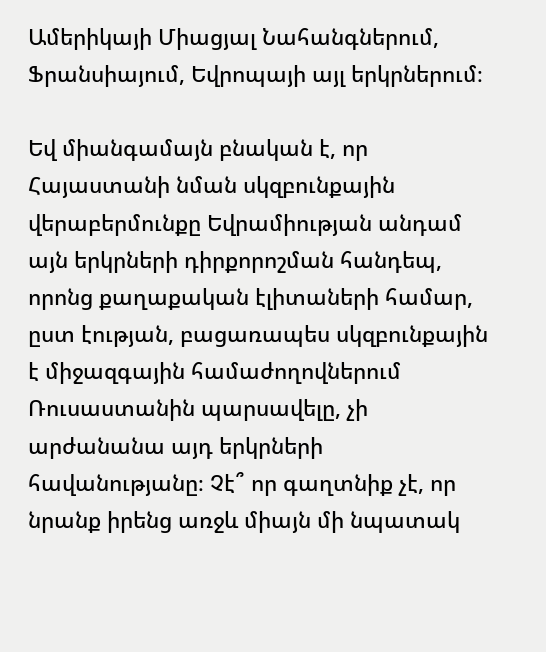Ամերիկայի Միացյալ Նահանգներում, Ֆրանսիայում, Եվրոպայի այլ երկրներում։

Եվ միանգամայն բնական է, որ Հայաստանի նման սկզբունքային վերաբերմունքը Եվրամիության անդամ այն երկրների դիրքորոշման հանդեպ, որոնց քաղաքական էլիտաների համար, ըստ էության, բացառապես սկզբունքային է միջազգային համաժողովներում Ռուսաստանին պարսավելը, չի արժանանա այդ երկրների հավանությանը։ Չէ՞ որ գաղտնիք չէ, որ նրանք իրենց առջև միայն մի նպատակ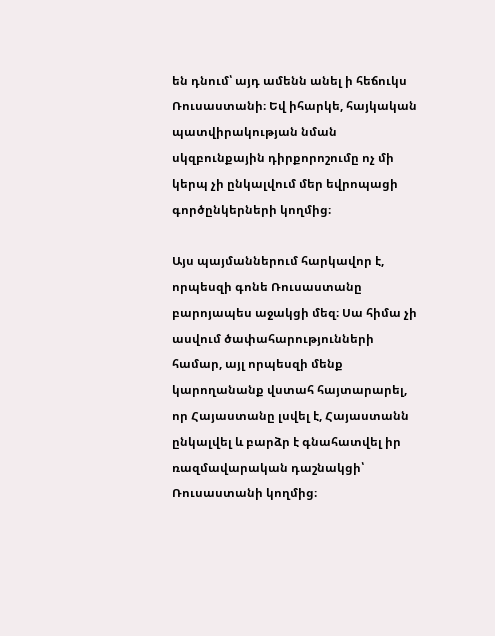են դնում՝ այդ ամենն անել ի հեճուկս Ռուսաստանի։ Եվ իհարկե, հայկական պատվիրակության նման սկզբունքային դիրքորոշումը ոչ մի կերպ չի ընկալվում մեր եվրոպացի գործընկերների կողմից։

Այս պայմաններում հարկավոր է, որպեսզի գոնե Ռուսաստանը բարոյապես աջակցի մեզ։ Սա հիմա չի ասվում ծափահարությունների համար, այլ որպեսզի մենք կարողանանք վստահ հայտարարել, որ Հայաստանը լսվել է, Հայաստանն ընկալվել և բարձր է գնահատվել իր ռազմավարական դաշնակցի՝ Ռուսաստանի կողմից։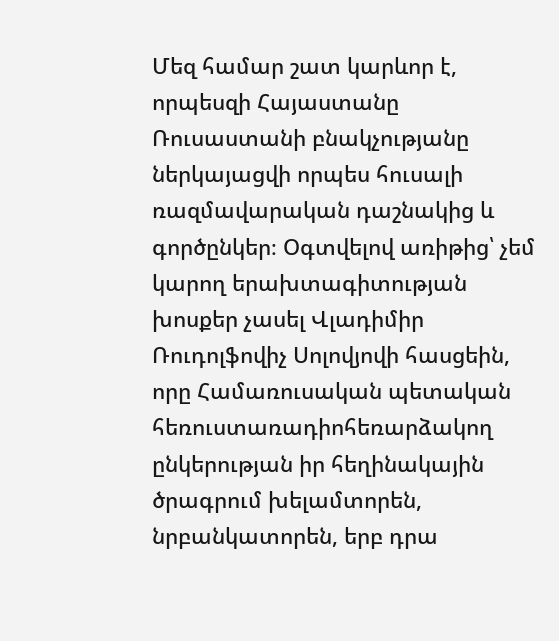Մեզ համար շատ կարևոր է, որպեսզի Հայաստանը Ռուսաստանի բնակչությանը ներկայացվի որպես հուսալի ռազմավարական դաշնակից և գործընկեր։ Օգտվելով առիթից՝ չեմ կարող երախտագիտության խոսքեր չասել Վլադիմիր Ռուդոլֆովիչ Սոլովյովի հասցեին, որը Համառուսական պետական հեռուստառադիոհեռարձակող ընկերության իր հեղինակային ծրագրում խելամտորեն, նրբանկատորեն, երբ դրա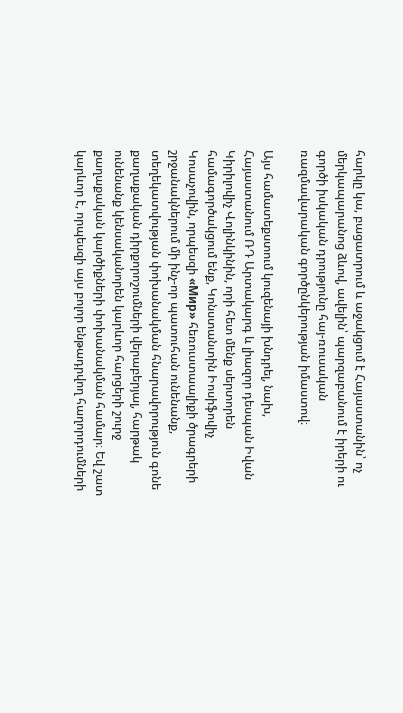հարկը կա, բացատրում և աջակցում է Հայաստանին՝ ոչ մերկապարանոց ձևով, ավելին՝ պարզաբանում է իրերի ու գործի իսկական դրությունը հայ-ռուսական ռազմավարական գործընկերության իմաստով։

Այս համատեքստում կուզենայի խնդրել, նախ, Հայաստանում ՌԴ Արտակարգ և լիազոր դեսպան Իվան Կիրիլովիչ Վոլինկինին, որի հետ մենք սերտորեն համագործակցում ենք, Կոնստանտին Իոսիֆովիչ Կոսաչովին, որպեսզի «Мир» հեռուստաալիքի ծրագրերի շրջանակներում մի ինչ-որ պատուհան ունենանք, տեղեկատվության փոխանակման հնարավորություն գոնե քաղաքական դիրքորոշումների վերաբերյալ, հարթակ ունենանք կենսականորեն կարևոր հարցերի շուրջ քաղաքական կարծիքների փոխանակման համար։ Եվ շատ կարևոր է, որպեսզի այս բոլոր ենթադրվող հաղորդումների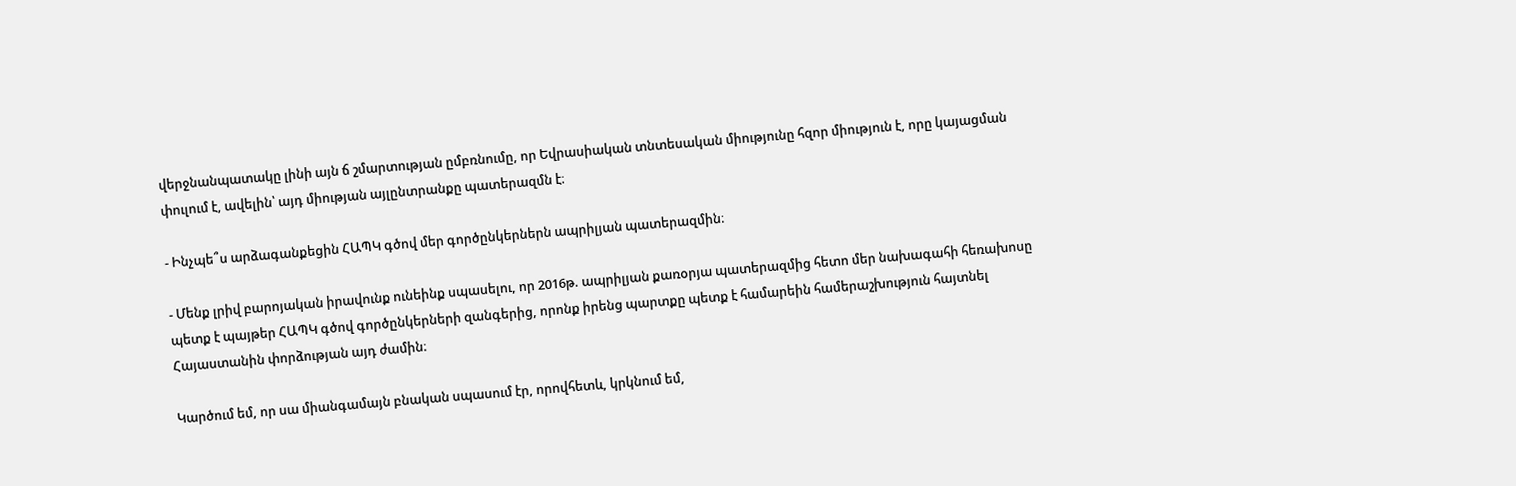վերջնանպատակը լինի այն ճ շմարտության ըմբռնումը, որ Եվրասիական տնտեսական միությունը հզոր միություն է, որը կայացման փուլում է, ավելին՝ այդ միության այլընտրանքը պատերազմն է։

- Ինչպե՞ս արձագանքեցին ՀԱՊԿ գծով մեր գործընկերներն ապրիլյան պատերազմին։

- Մենք լրիվ բարոյական իրավունք ունեինք սպասելու, որ 2016թ. ապրիլյան քառօրյա պատերազմից հետո մեր նախագահի հեռախոսը պետք է պայթեր ՀԱՊԿ գծով գործընկերների զանգերից, որոնք իրենց պարտքը պետք է համարեին համերաշխություն հայտնել Հայաստանին փորձության այդ ժամին։

Կարծում եմ, որ սա միանգամայն բնական սպասում էր, որովհետև, կրկնում եմ,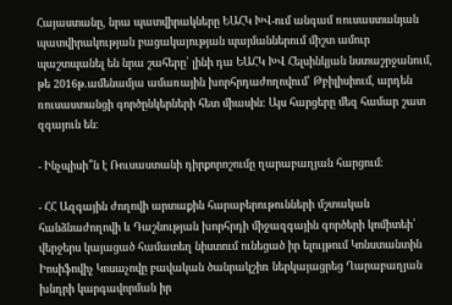Հայաստանը, նրա պատվիրակները ԵԱՀԿ ԽՎ-ում անգամ ռուսաստանյան պատվիրակության բացակայության պայմաններում միշտ ամուր պաշտպանել են նրա շահերը՝ լինի դա ԵԱՀԿ ԽՎ Հելսինկյան նստաշրջանում, թե 2016թ.ամենամյա ամառային խորհրդաժողովում՝ Թբիլիսիում, արդեն ռուսաստանցի գործընկերների հետ միասին։ Այս հարցերը մեզ համար շատ զգայուն են։

- Ինչպիսի՞ն է Ռուսաստանի դիրքորոշումը ղարաբաղյան հարցում։

- ՀՀ Ազգային ժողովի արտաքին հարաբերութունների մշտական հանձնաժողովի և Դաշնության խորհրդի միջազգային գործերի կոմիտեի՝ վերջերս կայացած համատեղ նիստում ունեցած իր ելույթում Կոնստանտին Իոսիֆովիչ Կոսաչովը բավական ծանրակշիռ ներկայացրեց Ղարաբաղյան խնդրի կարգավորման իր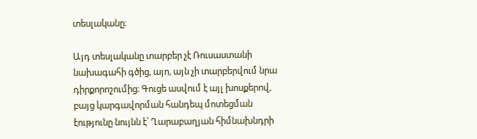տեսլականը։

Այդ տեսլականը տարբեր չէ Ռուսաստանի նախագահի գծից, այո, այն չի տարբերվում նրա դիրքորոշումից։ Գուցե ասվում է այլ խոսքերով, բայց կարգավորման հանդեպ մոտեցման էությունը նույնն է՝ Ղարաբաղյան հիմնախնդրի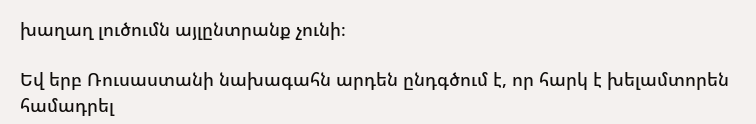խաղաղ լուծումն այլընտրանք չունի։

Եվ երբ Ռուսաստանի նախագահն արդեն ընդգծում է, որ հարկ է խելամտորեն համադրել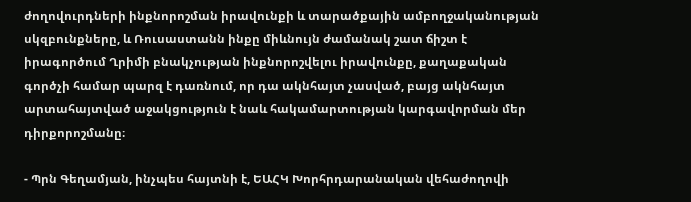ժողովուրդների ինքնորոշման իրավունքի և տարածքային ամբողջականության սկզբունքները, և Ռուսաստանն ինքը միևնույն ժամանակ շատ ճիշտ է իրագործում Ղրիմի բնակչության ինքնորոշվելու իրավունքը, քաղաքական գործչի համար պարզ է դառնում, որ դա ակնհայտ չասված, բայց ակնհայտ արտահայտված աջակցություն է նաև հակամարտության կարգավորման մեր դիրքորոշմանը։

- Պրն Գեղամյան, ինչպես հայտնի է, ԵԱՀԿ Խորհրդարանական վեհաժողովի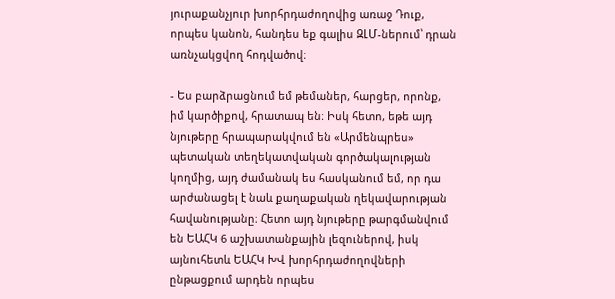յուրաքանչյուր խորհրդաժողովից առաջ Դուք, որպես կանոն, հանդես եք գալիս ԶԼՄ-ներում՝ դրան առնչակցվող հոդվածով։

- Ես բարձրացնում եմ թեմաներ, հարցեր, որոնք, իմ կարծիքով, հրատապ են։ Իսկ հետո, եթե այդ նյութերը հրապարակվում են «Արմենպրես» պետական տեղեկատվական գործակալության կողմից, այդ ժամանակ ես հասկանում եմ, որ դա արժանացել է նաև քաղաքական ղեկավարության հավանությանը։ Հետո այդ նյութերը թարգմանվում են ԵԱՀԿ 6 աշխատանքային լեզուներով, իսկ այնուհետև ԵԱՀԿ ԽՎ խորհրդաժողովների ընթացքում արդեն որպես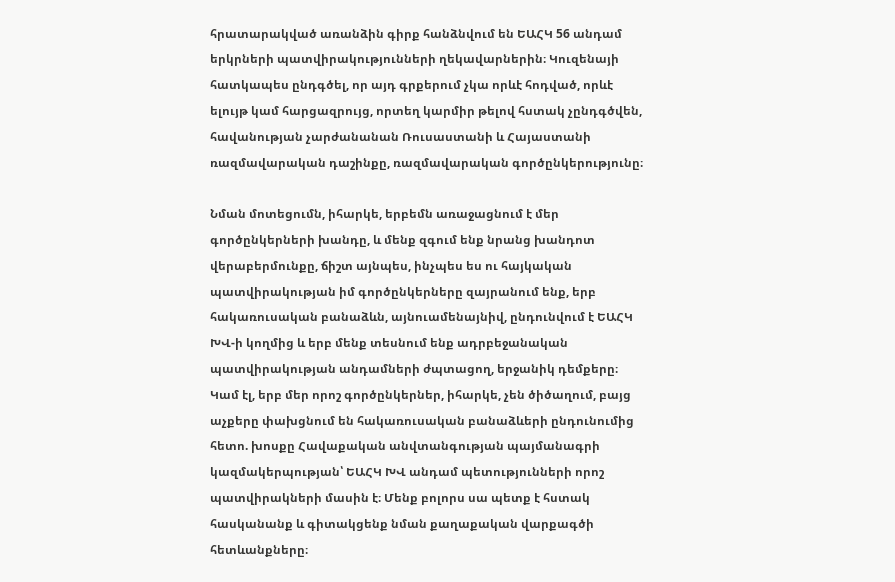հրատարակված առանձին գիրք հանձնվում են ԵԱՀԿ 56 անդամ երկրների պատվիրակությունների ղեկավարներին։ Կուզենայի հատկապես ընդգծել, որ այդ գրքերում չկա որևէ հոդված, որևէ ելույթ կամ հարցազրույց, որտեղ կարմիր թելով հստակ չընդգծվեն, հավանության չարժանանան Ռուսաստանի և Հայաստանի ռազմավարական դաշինքը, ռազմավարական գործընկերությունը։

Նման մոտեցումն, իհարկե, երբեմն առաջացնում է մեր գործընկերների խանդը, և մենք զգում ենք նրանց խանդոտ վերաբերմունքը, ճիշտ այնպես, ինչպես ես ու հայկական պատվիրակության իմ գործընկերները զայրանում ենք, երբ հակառուսական բանաձևն, այնուամենայնիվ, ընդունվում է ԵԱՀԿ ԽՎ-ի կողմից և երբ մենք տեսնում ենք ադրբեջանական պատվիրակության անդամների ժպտացող, երջանիկ դեմքերը։ Կամ էլ, երբ մեր որոշ գործընկերներ, իհարկե, չեն ծիծաղում, բայց աչքերը փախցնում են հակառուսական բանաձևերի ընդունումից հետո. խոսքը Հավաքական անվտանգության պայմանագրի կազմակերպության՝ ԵԱՀԿ ԽՎ անդամ պետությունների որոշ պատվիրակների մասին է։ Մենք բոլորս սա պետք է հստակ հասկանանք և գիտակցենք նման քաղաքական վարքագծի հետևանքները։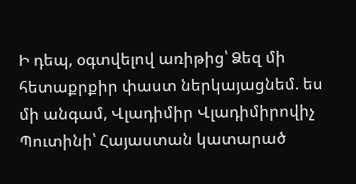Ի դեպ, օգտվելով առիթից՝ Ձեզ մի հետաքրքիր փաստ ներկայացնեմ. ես մի անգամ, Վլադիմիր Վլադիմիրովիչ Պուտինի՝ Հայաստան կատարած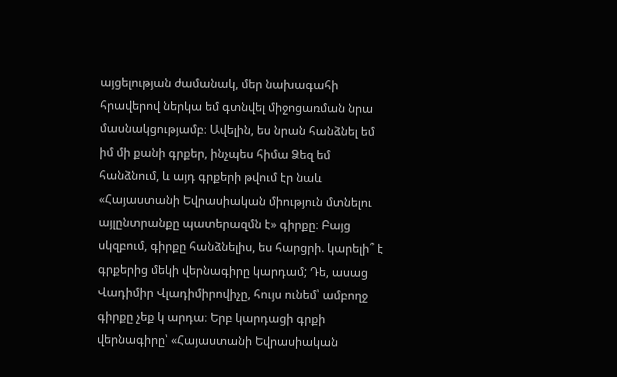այցելության ժամանակ, մեր նախագահի հրավերով ներկա եմ գտնվել միջոցառման նրա մասնակցությամբ։ Ավելին, ես նրան հանձնել եմ իմ մի քանի գրքեր, ինչպես հիմա Ձեզ եմ հանձնում, և այդ գրքերի թվում էր նաև «Հայաստանի Եվրասիական միություն մտնելու այլընտրանքը պատերազմն է» գիրքը։ Բայց սկզբում, գիրքը հանձնելիս, ես հարցրի. կարելի՞ է գրքերից մեկի վերնագիրը կարդամ; Դե, ասաց Վադիմիր Վլադիմիրովիչը, հույս ունեմ՝ ամբողջ գիրքը չեք կ արդա։ Երբ կարդացի գրքի վերնագիրը՝ «Հայաստանի Եվրասիական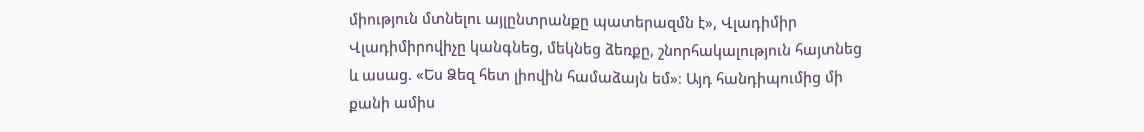միություն մտնելու այլընտրանքը պատերազմն է», Վլադիմիր Վլադիմիրովիչը կանգնեց, մեկնեց ձեռքը, շնորհակալություն հայտնեց և ասաց. «Ես Ձեզ հետ լիովին համաձայն եմ»։ Այդ հանդիպումից մի քանի ամիս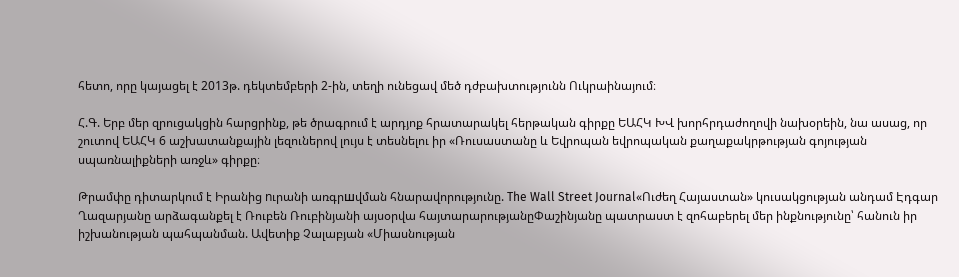հետո, որը կայացել է 2013թ. դեկտեմբերի 2-ին, տեղի ունեցավ մեծ դժբախտությունն Ուկրաինայում։

Հ.Գ. Երբ մեր զրուցակցին հարցրինք, թե ծրագրում է արդյոք հրատարակել հերթական գիրքը ԵԱՀԿ ԽՎ խորհրդաժողովի նախօրեին, նա ասաց, որ շուտով ԵԱՀԿ 6 աշխատանքային լեզուներով լույս է տեսնելու իր «Ռուսաստանը և Եվրոպան եվրոպական քաղաքակրթության գոյության սպառնալիքների առջև» գիրքը։

Թրամփը դիտարկում է Իրանից nւրանի առգրшվման հնարավորությունը. The Wall Street Journal«Ուժեղ Հայաստան» կուսակցության անդամ Էդգար Ղազարյանը արձագանքել է Ռուբեն Ռուբինյանի այսօրվա հայտարարությանըՓաշինյանը պատրաստ է զոհաբերել մեր ինքնությունը՝ հանուն իր իշխանության պահպանման. Ավետիք Չալաբյան «Միասնության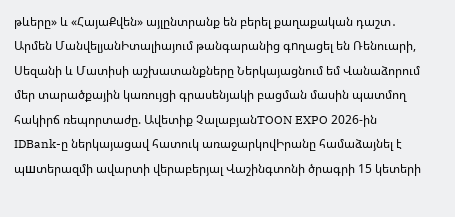թևերը» և «ՀայաՔվեն» այլընտրանք են բերել քաղաքական դաշտ․ Արմեն ՄանվելյանԻտալիայում թանգարանից գnղացել են Ռենուարի, Սեզանի և Մատիսի աշխատանքները Ներկայացնում եմ Վանաձորում մեր տարածքային կառույցի գրասենյակի բացման մասին պատմող հակիրճ ռեպորտաժը. Ավետիք ՉալաբյանTOON EXPO 2026-ին IDBank-ը ներկայացավ հատուկ առաջարկովԻրանը համաձայնել է պшտերազմի ավարտի վերաբերյալ Վաշինգտոնի ծրագրի 15 կետերի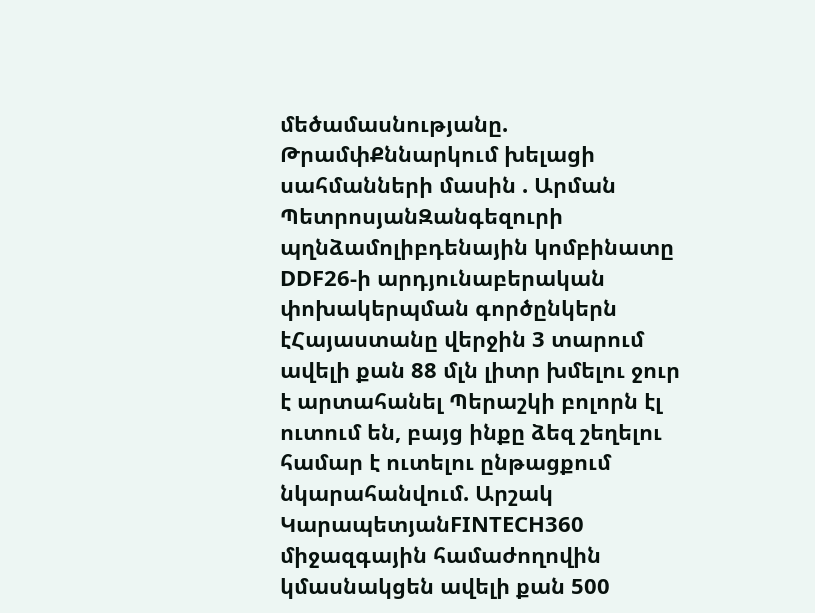մեծամասնությանը. ԹրամփՔննարկում խելացի սահմանների մասին . Արման ՊետրոսյանԶանգեզուրի պղնձամոլիբդենային կոմբինատը DDF26-ի արդյունաբերական փոխակերպման գործընկերն էՀայաստանը վերջին 3 տարում ավելի քան 88 մլն լիտր խմելու ջուր է արտահանել Պերաշկի բոլորն էլ ուտում են, բայց ինքը ձեզ շեղելու համար է ուտելու ընթացքում նկարահանվում. Արշակ ԿարապետյանFINTECH360 միջազգային համաժողովին կմասնակցեն ավելի քան 500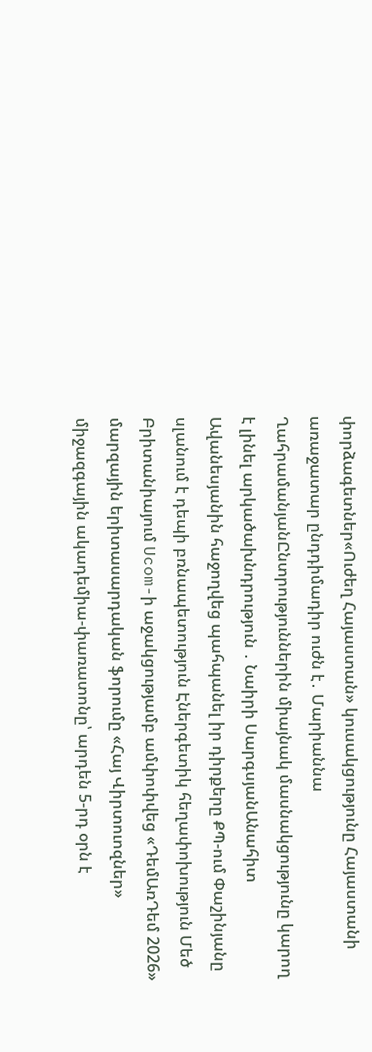փորձագետներ«Ուժեղ Հայաստան» կուսակցությունը Հայաստանի առաջատար ընդդիմադիր ուժն է․ Մարիաննա ՂահրամանյանԸնտրություններին միայնակ մասնակցությունը կարող է լինել արկածախնդրություն ․ Նաիրի ՍարգսյանԱնահիտ Ավանեսյանին հաջողվեց պահպանել իր դիրքերը ՔՊ-ում Փաշինյանը սլանում է դեպի բռնապետություն Էներգետիկ հեղափոխություն Մեծ Բրիտանիայում Ucom-ի աջակցությամբ ամփոփվեց «ԴեմԱռԴեմ 2026» մարզային երիտասարդական ֆորումը «Հայ Վիրտուոզներ» միջազգային ակադեմիա-փառատոնը՝ արդեն 5-րդ օրն է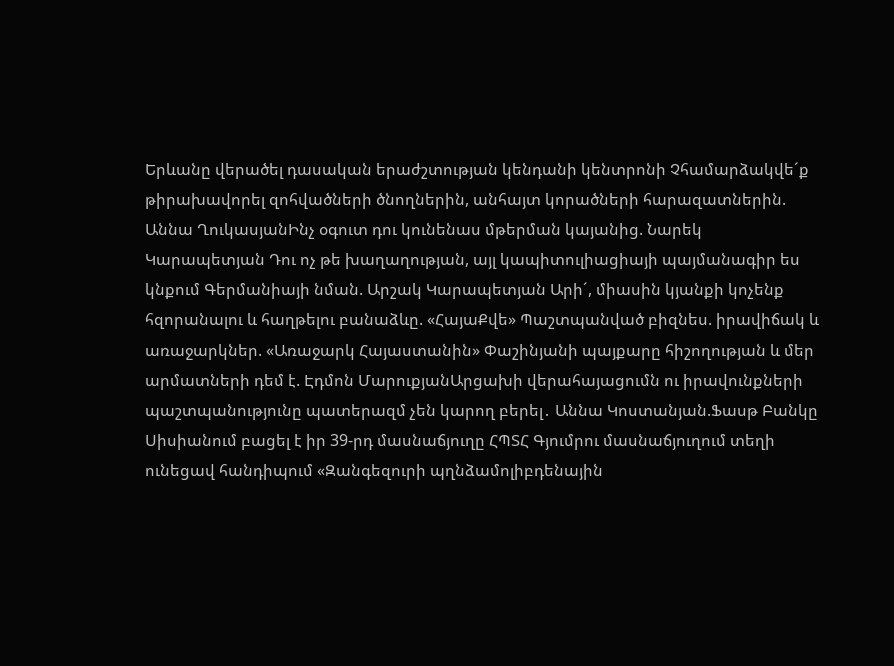Երևանը վերածել դասական երաժշտության կենդանի կենտրոնի Չհամարձակվե´ք թիրախավորել զոհվածների ծնողներին, անհայտ կորածների հարազատներին. Աննա ՂուկասյանԻնչ օգուտ դու կունենաս մթերման կայանից. Նարեկ Կարապետյան Դու ոչ թե խաղաղության, այլ կապիտուլիացիայի պայմանագիր ես կնքում Գերմանիայի նման. Արշակ Կարապետյան Արի´, միասին կյանքի կոչենք հզորանալու և հաղթելու բանաձևը. «ՀայաՔվե» Պաշտպանված բիզնես. իրավիճակ և առաջարկներ. «Առաջարկ Հայաստանին» Փաշինյանի պայքարը հիշողության և մեր արմատների դեմ է. Էդմոն ՄարուքյանԱրցախի վերահայացումն ու իրավունքների պաշտպանությունը պատերազմ չեն կարող բերել․ Աննա Կոստանյան.Ֆասթ Բանկը Սիսիանում բացել է իր 39-րդ մասնաճյուղը ՀՊՏՀ Գյումրու մասնաճյուղում տեղի ունեցավ հանդիպում «Զանգեզուրի պղնձամոլիբդենային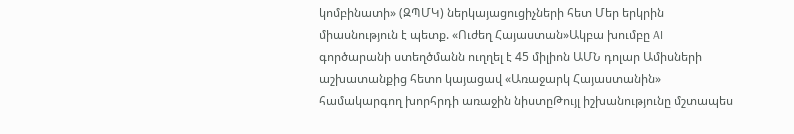կոմբինատի» (ԶՊՄԿ) ներկայացուցիչների հետ Մեր երկրին միասնություն է պետք. «Ուժեղ Հայաստան»Ակբա խումբը AI գործարանի ստեղծմանն ուղղել է 45 միլիոն ԱՄՆ դոլար Ամիսների աշխատանքից հետո կայացավ «Առաջարկ Հայաստանին» համակարգող խորհրդի առաջին նիստըԹույլ իշխանությունը մշտապես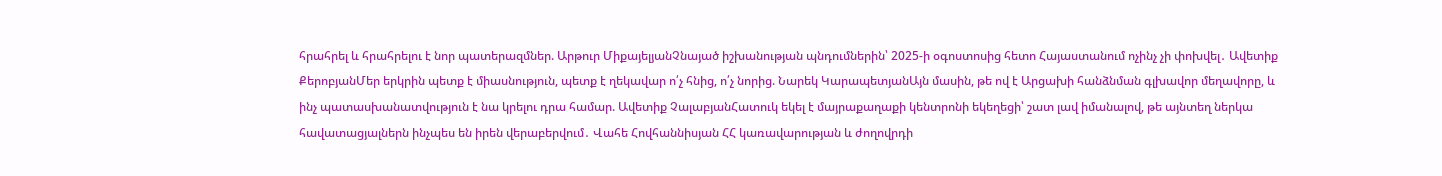հրահրել և հրահրելու է նոր պատերազմներ. Արթուր ՄիքայելյանՉնայած իշխանության պնդումներին՝ 2025-ի օգոստոսից հետո Հայաստանում ոչինչ չի փոխվել․ Ավետիք ՔերոբյանՄեր երկրին պետք է միասնություն, պետք է ղեկավար ո՛չ հնից, ո՛չ նորից. Նարեկ ԿարապետյանԱյն մասին, թե ով է Արցախի հանձնման գլխավոր մեղավորը, և ինչ պատասխանատվություն է նա կրելու դրա համար. Ավետիք ՉալաբյանՀատուկ եկել է մայրաքաղաքի կենտրոնի եկեղեցի՝ շատ լավ իմանալով, թե այնտեղ ներկա հավատացյալներն ինչպես են իրեն վերաբերվում․ Վահե Հովհաննիսյան ՀՀ կառավարության և ժողովրդի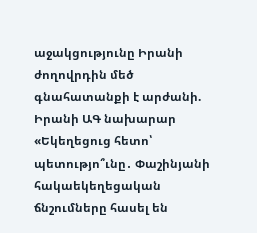աջակցությունը Իրանի ժողովրդին մեծ գնահատանքի է արժանի. Իրանի ԱԳ նախարար «Եկեղեցուց հետո՝ պետությո՞ւնը․ Փաշինյանի հակաեկեղեցական ճնշումները հասել են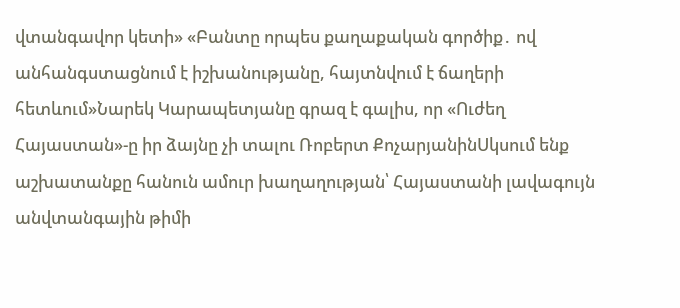վտանգավոր կետի» «Բանտը որպես քաղաքական գործիք․ ով անհանգստացնում է իշխանությանը, հայտնվում է ճաղերի հետևում»Նարեկ Կարապետյանը գրազ է գալիս, որ «Ուժեղ Հայաստան»-ը իր ձայնը չի տալու Ռոբերտ ՔոչարյանինՍկսում ենք աշխատանքը հանուն ամուր խաղաղության՝ Հայաստանի լավագույն անվտանգային թիմի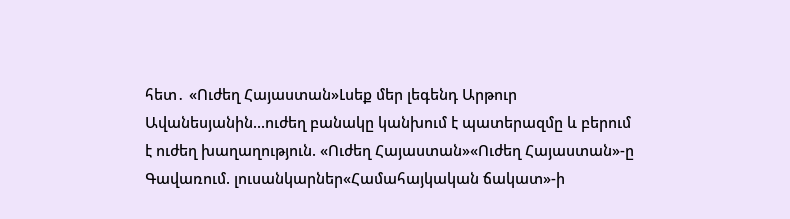հետ․ «Ուժեղ Հայաստան»Լսեք մեր լեգենդ Արթուր Ավանեսյանին...ուժեղ բանակը կանխում է պատերազմը և բերում է ուժեղ խաղաղություն. «Ուժեղ Հայաստան»«Ուժեղ Հայաստան»-ը Գավառում. լուսանկարներ«Համահայկական ճակատ»-ի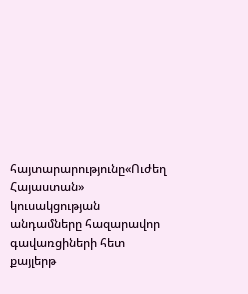հայտարարությունը«Ուժեղ Հայաստան» կուսակցության անդամները հազարավոր գավառցիների հետ քայլերթ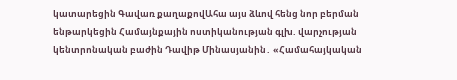կատարեցին Գավառ քաղաքովԱհա այս ձևով հենց նոր բերման ենթարկեցին Համայնքային ոստիկանության գլխ. վարչության կենտրոնական բաժին Դավիթ Մինասյանին․ «Համահայկական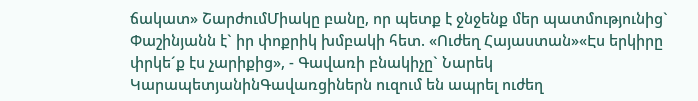ճակատ» ՇարժումՄիակը բանը, որ պետք է ջնջենք մեր պատմությունից` Փաշինյանն է` իր փոքրիկ խմբակի հետ. «Ուժեղ Հայաստան»«Էս երկիրը փրկե´ք էս չարիքից», - Գավառի բնակիչը` Նարեկ ԿարապետյանինԳավառցիներն ուզում են ապրել ուժեղ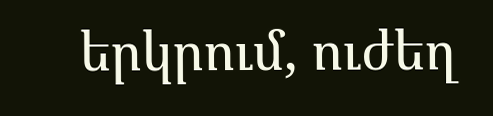երկրում, ուժեղ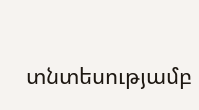տնտեսությամբ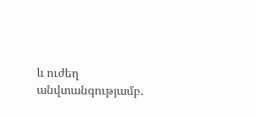և ուժեղ անվտանգությամբ.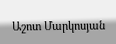Աշոտ Մարկոսյան